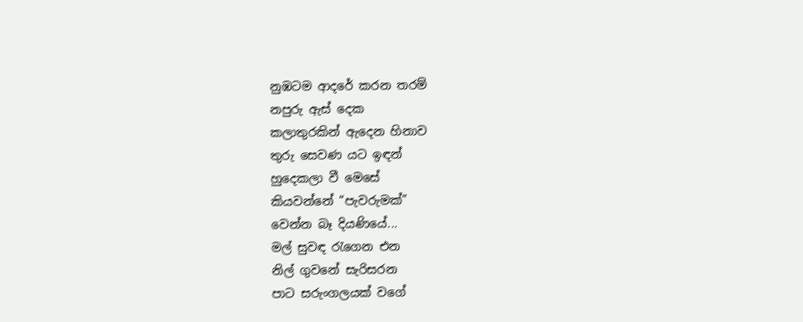නුඹටම ආදරේ කරන තරම්
නපුරු ඇස් දෙක
කලාතුරකින් ඇදෙන හිනාව
තුරු සෙවණ යට ඉඳන්
හුදෙකලා වී මෙසේ
කියවන්නේ “පැවරුමක්”
වෙන්න බෑ දියණියේ...
මල් සුවඳ රැගෙන එන
නිල් ගුවනේ සැරිසරන
පාට සරුංගලයක් වගේ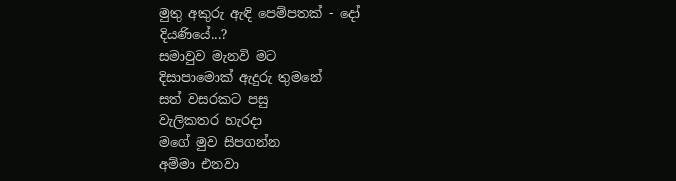මුතු අකුරු ඇඳි පෙම්පතක් - දෝ
දියණියේ...?
සමාවුව මැනවි මට
දිසාපාමොක් ඇදුරු තුමනේ
සත් වසරකට පසු
වැලිකතර හැරදා
මගේ මුව සිපගන්න
අම්මා එනවා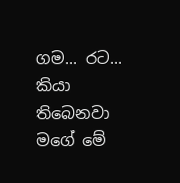ගම... රට...
කියා තිබෙනවා
මගේ මේ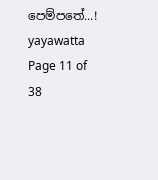පෙම්පතේ...!
yayawatta
Page 11 of 38